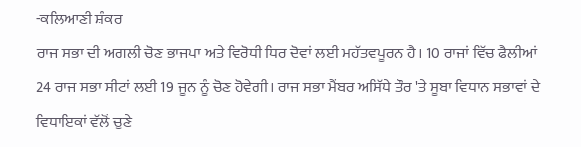-ਕਲਿਆਣੀ ਸ਼ੰਕਰ
ਰਾਜ ਸਭਾ ਦੀ ਅਗਲੀ ਚੋਣ ਭਾਜਪਾ ਅਤੇ ਵਿਰੋਧੀ ਧਿਰ ਦੋਵਾਂ ਲਈ ਮਹੱਤਵਪੂਰਨ ਹੈ। 10 ਰਾਜਾਂ ਵਿੱਚ ਫੈਲੀਆਂ 24 ਰਾਜ ਸਭਾ ਸੀਟਾਂ ਲਈ 19 ਜੂਨ ਨੂੰ ਚੋਣ ਹੋਵੇਗੀ। ਰਾਜ ਸਭਾ ਮੈਂਬਰ ਅਸਿੱਧੇ ਤੌਰ 'ਤੇ ਸੂਬਾ ਵਿਧਾਨ ਸਭਾਵਾਂ ਦੇ ਵਿਧਾਇਕਾਂ ਵੱਲੋਂ ਚੁਣੇ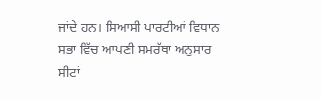ਜਾਂਦੇ ਹਨ। ਸਿਆਸੀ ਪਾਰਟੀਆਂ ਵਿਧਾਨ ਸਭਾ ਵਿੱਚ ਆਪਣੀ ਸਮਰੱਥਾ ਅਨੁਸਾਰ ਸੀਟਾਂ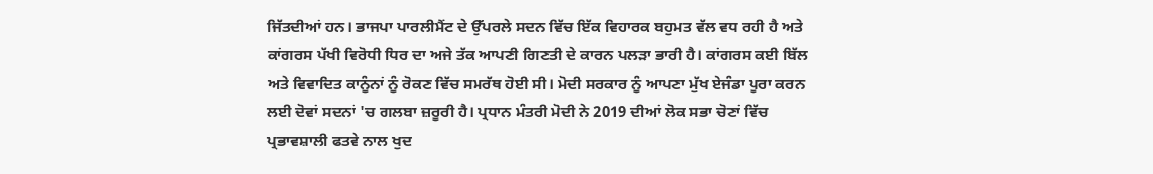ਜਿੱਤਦੀਆਂ ਹਨ। ਭਾਜਪਾ ਪਾਰਲੀਮੈਂਟ ਦੇ ਉੱਪਰਲੇ ਸਦਨ ਵਿੱਚ ਇੱਕ ਵਿਹਾਰਕ ਬਹੁਮਤ ਵੱਲ ਵਧ ਰਹੀ ਹੈ ਅਤੇ ਕਾਂਗਰਸ ਪੱਖੀ ਵਿਰੋਧੀ ਧਿਰ ਦਾ ਅਜੇ ਤੱਕ ਆਪਣੀ ਗਿਣਤੀ ਦੇ ਕਾਰਨ ਪਲੜਾ ਭਾਰੀ ਹੈ। ਕਾਂਗਰਸ ਕਈ ਬਿੱਲ ਅਤੇ ਵਿਵਾਦਿਤ ਕਾਨੂੰਨਾਂ ਨੂੰ ਰੋਕਣ ਵਿੱਚ ਸਮਰੱਥ ਹੋਈ ਸੀ। ਮੋਦੀ ਸਰਕਾਰ ਨੂੰ ਆਪਣਾ ਮੁੱਖ ਏਜੰਡਾ ਪੂਰਾ ਕਰਨ ਲਈ ਦੋਵਾਂ ਸਦਨਾਂ 'ਚ ਗਲਬਾ ਜ਼ਰੂਰੀ ਹੈ। ਪ੍ਰਧਾਨ ਮੰਤਰੀ ਮੋਦੀ ਨੇ 2019 ਦੀਆਂ ਲੋਕ ਸਭਾ ਚੋਣਾਂ ਵਿੱਚ ਪ੍ਰਭਾਵਸ਼ਾਲੀ ਫਤਵੇ ਨਾਲ ਖੁਦ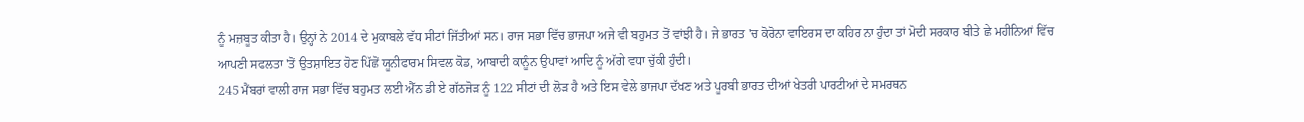ਨੂੰ ਮਜ਼ਬੂਤ ਕੀਤਾ ਹੈ। ਉਨ੍ਹਾਂ ਨੇ 2014 ਦੇ ਮੁਕਾਬਲੇ ਵੱਧ ਸੀਟਾਂ ਜਿੱਤੀਆਂ ਸਨ। ਰਾਜ ਸਭਾ ਵਿੱਚ ਭਾਜਪਾ ਅਜੇ ਵੀ ਬਹੁਮਤ ਤੋਂ ਵਾਂਝੀ ਹੈ। ਜੇ ਭਾਰਤ 'ਚ ਕੋਰੋਨਾ ਵਾਇਰਸ ਦਾ ਕਹਿਰ ਨਾ ਹੁੰਦਾ ਤਾਂ ਮੋਦੀ ਸਰਕਾਰ ਬੀਤੇ ਛੇ ਮਹੀਨਿਆਂ ਵਿੱਚ ਆਪਣੀ ਸਫਲਤਾ 'ਤੋਂ ਉਤਸ਼ਾਇਤ ਹੋਣ ਪਿੱਛੋਂ ਯੂਨੀਫਾਰਮ ਸਿਵਲ ਕੋਡ, ਆਬਾਦੀ ਕਾਨੂੰਨ ਉਪਾਵਾਂ ਆਦਿ ਨੂੰ ਅੱਗੇ ਵਧਾ ਚੁੱਕੀ ਹੁੰਦੀ।
245 ਮੈਂਬਰਾਂ ਵਾਲੀ ਰਾਜ ਸਭਾ ਵਿੱਚ ਬਹੁਮਤ ਲਈ ਐੱਨ ਡੀ ਏ ਗੱਠਜੋੜ ਨੂੰ 122 ਸੀਟਾਂ ਦੀ ਲੋੜ ਹੈ ਅਤੇ ਇਸ ਵੇਲੇ ਭਾਜਪਾ ਦੱਖਣ ਅਤੇ ਪੂਰਬੀ ਭਾਰਤ ਦੀਆਂ ਖੇਤਰੀ ਪਾਰਟੀਆਂ ਦੇ ਸਮਰਥਨ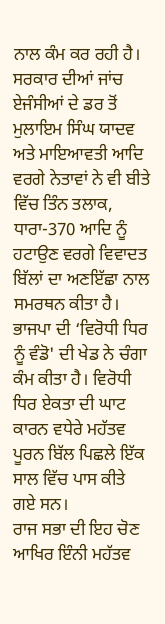ਨਾਲ ਕੰਮ ਕਰ ਰਹੀ ਹੈ। ਸਰਕਾਰ ਦੀਆਂ ਜਾਂਚ ਏਜੰਸੀਆਂ ਦੇ ਡਰ ਤੋਂ ਮੁਲਾਇਮ ਸਿੰਘ ਯਾਦਵ ਅਤੇ ਮਾਇਆਵਤੀ ਆਦਿ ਵਰਗੇ ਨੇਤਾਵਾਂ ਨੇ ਵੀ ਬੀਤੇ ਵਿੱਚ ਤਿੰਨ ਤਲਾਕ, ਧਾਰਾ-370 ਆਦਿ ਨੂੰ ਹਟਾਉਣ ਵਰਗੇ ਵਿਵਾਦਤ ਬਿੱਲਾਂ ਦਾ ਅਣਇੱਛਾ ਨਾਲ ਸਮਰਥਨ ਕੀਤਾ ਹੈ। ਭਾਜਪਾ ਦੀ ‘ਵਿਰੋਧੀ ਧਿਰ ਨੂੰ ਵੰਡੋ' ਦੀ ਖੇਡ ਨੇ ਚੰਗਾ ਕੰਮ ਕੀਤਾ ਹੈ। ਵਿਰੋਧੀ ਧਿਰ ਏਕਤਾ ਦੀ ਘਾਟ ਕਾਰਨ ਵਧੇਰੇ ਮਹੱਤਵ ਪੂਰਨ ਬਿੱਲ ਪਿਛਲੇ ਇੱਕ ਸਾਲ ਵਿੱਚ ਪਾਸ ਕੀਤੇ ਗਏ ਸਨ।
ਰਾਜ ਸਭਾ ਦੀ ਇਹ ਚੋਣ ਆਖਿਰ ਇੰਨੀ ਮਹੱਤਵ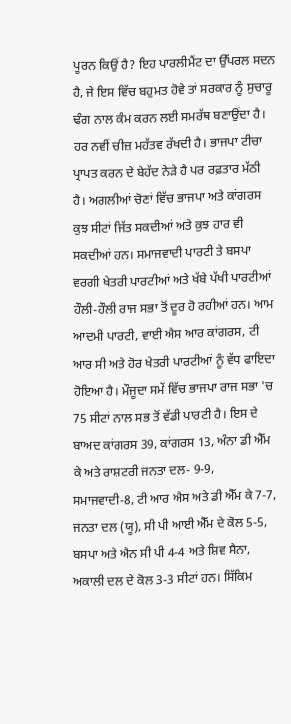ਪੂਰਨ ਕਿਉਂ ਹੈ? ਇਹ ਪਾਰਲੀਮੈਂਟ ਦਾ ਉੱਪਰਲ ਸਦਨ ਹੈ, ਜੇ ਇਸ ਵਿੱਚ ਬਹੁਮਤ ਹੋਵੇ ਤਾਂ ਸਰਕਾਰ ਨੂੰ ਸੁਚਾਰੂ ਢੰਗ ਨਾਲ ਕੰਮ ਕਰਨ ਲਈ ਸਮਰੱਥ ਬਣਾਉਂਦਾ ਹੈ। ਹਰ ਨਵੀਂ ਚੀਜ਼ ਮਹੱਤਵ ਰੱਖਦੀ ਹੈ। ਭਾਜਪਾ ਟੀਚਾ ਪ੍ਰਾਪਤ ਕਰਨ ਦੇ ਬੇਹੱਦ ਨੇੜੇ ਹੈ ਪਰ ਰਫ਼ਤਾਰ ਮੱਠੀ ਹੈ। ਅਗਲੀਆਂ ਚੋਣਾਂ ਵਿੱਚ ਭਾਜਪਾ ਅਤੇ ਕਾਂਗਰਸ ਕੁਝ ਸੀਟਾਂ ਜਿੱਤ ਸਕਦੀਆਂ ਅਤੇ ਕੁਝ ਹਾਰ ਵੀ ਸਕਦੀਆਂ ਹਨ। ਸਮਾਜਵਾਦੀ ਪਾਰਟੀ ਤੇ ਬਸਪਾ ਵਰਗੀ ਖੇਤਰੀ ਪਾਰਟੀਆਂ ਅਤੇ ਖੱਬੇ ਪੱਖੀ ਪਾਰਟੀਆਂ ਹੌਲੀ-ਹੌਲੀ ਰਾਜ ਸਭਾ ਤੋਂ ਦੂਰ ਹੋ ਰਹੀਆਂ ਹਨ। ਆਮ ਆਦਮੀ ਪਾਰਟੀ, ਵਾਈ ਐਸ ਆਰ ਕਾਂਗਰਸ, ਟੀ ਆਰ ਸੀ ਅਤੇ ਹੋਰ ਖੇਤਰੀ ਪਾਰਟੀਆਂ ਨੂੰ ਵੱਧ ਫਾਇਦਾ ਹੋਇਆ ਹੈ। ਮੌਜੂਦਾ ਸਮੇਂ ਵਿੱਚ ਭਾਜਪਾ ਰਾਜ ਸਭਾ 'ਚ 75 ਸੀਟਾਂ ਨਾਲ ਸਭ ਤੋਂ ਵੱਡੀ ਪਾਰਟੀ ਹੈ। ਇਸ ਦੇ ਬਾਅਦ ਕਾਂਗਰਸ 39, ਕਾਂਗਰਸ 13, ਅੰਨਾ ਡੀ ਐੱਮ ਕੇ ਅਤੇ ਰਾਸ਼ਟਰੀ ਜਨਤਾ ਦਲ- 9-9, ਸਮਾਜਵਾਦੀ-8, ਟੀ ਆਰ ਐਸ ਅਤੇ ਡੀ ਐੱਮ ਕੇ 7-7, ਜਨਤਾ ਦਲ (ਯੂ), ਸੀ ਪੀ ਆਈ ਐੱਮ ਦੇ ਕੋਲ 5-5, ਬਸਪਾ ਅਤੇ ਐਨ ਸੀ ਪੀ 4-4 ਅਤੇ ਸ਼ਿਵ ਸੈਨਾ, ਅਕਾਲੀ ਦਲ ਦੇ ਕੋਲ 3-3 ਸੀਟਾਂ ਹਨ। ਸਿੱਕਿਮ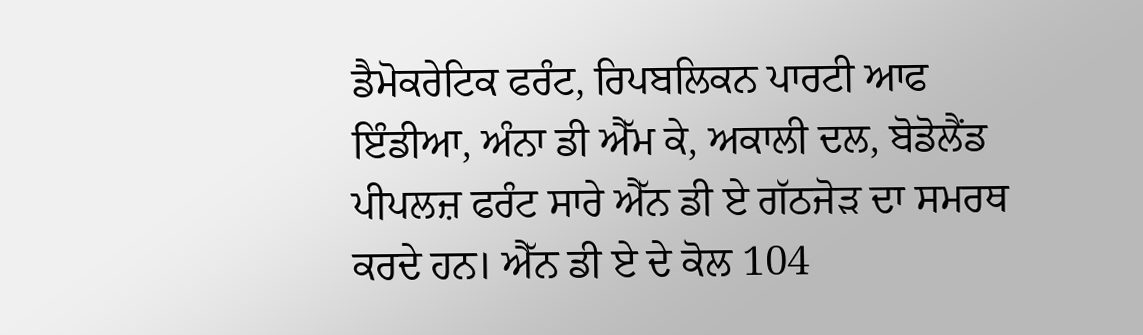ਡੈਮੋਕਰੇਟਿਕ ਫਰੰਟ, ਰਿਪਬਲਿਕਨ ਪਾਰਟੀ ਆਫ ਇੰਡੀਆ, ਅੰਨਾ ਡੀ ਐੱਮ ਕੇ, ਅਕਾਲੀ ਦਲ, ਬੋਡੋਲੈਂਡ ਪੀਪਲਜ਼ ਫਰੰਟ ਸਾਰੇ ਐੱਨ ਡੀ ਏ ਗੱਠਜੋੜ ਦਾ ਸਮਰਥ ਕਰਦੇ ਹਨ। ਐੱਨ ਡੀ ਏ ਦੇ ਕੋਲ 104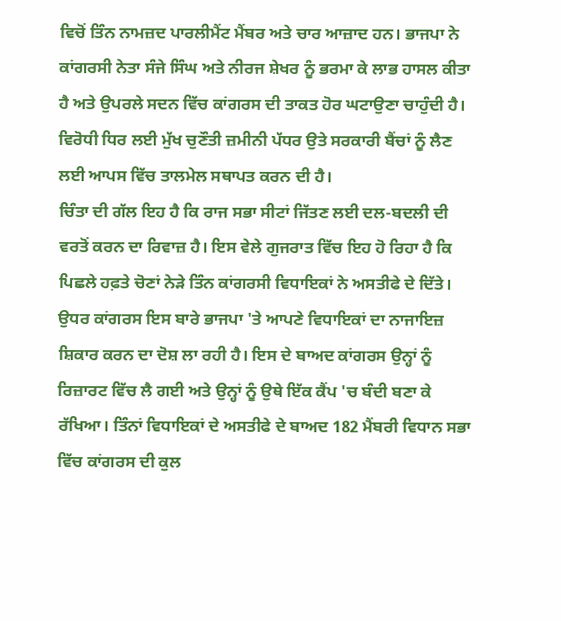ਵਿਚੋਂ ਤਿੰਨ ਨਾਮਜ਼ਦ ਪਾਰਲੀਮੈਂਟ ਮੈਂਬਰ ਅਤੇ ਚਾਰ ਆਜ਼ਾਦ ਹਨ। ਭਾਜਪਾ ਨੇ ਕਾਂਗਰਸੀ ਨੇਤਾ ਸੰਜੇ ਸਿੰਘ ਅਤੇ ਨੀਰਜ ਸ਼ੇਖਰ ਨੂੰ ਭਰਮਾ ਕੇ ਲਾਭ ਹਾਸਲ ਕੀਤਾ ਹੈ ਅਤੇ ਉਪਰਲੇ ਸਦਨ ਵਿੱਚ ਕਾਂਗਰਸ ਦੀ ਤਾਕਤ ਹੋਰ ਘਟਾਉਣਾ ਚਾਹੁੰਦੀ ਹੈ। ਵਿਰੋਧੀ ਧਿਰ ਲਈ ਮੁੱਖ ਚੁਣੌਤੀ ਜ਼ਮੀਨੀ ਪੱਧਰ ਉਤੇ ਸਰਕਾਰੀ ਬੈਂਚਾਂ ਨੂੰ ਲੈਣ ਲਈ ਆਪਸ ਵਿੱਚ ਤਾਲਮੇਲ ਸਥਾਪਤ ਕਰਨ ਦੀ ਹੈ।
ਚਿੰਤਾ ਦੀ ਗੱਲ ਇਹ ਹੈ ਕਿ ਰਾਜ ਸਭਾ ਸੀਟਾਂ ਜਿੱਤਣ ਲਈ ਦਲ-ਬਦਲੀ ਦੀ ਵਰਤੋਂ ਕਰਨ ਦਾ ਰਿਵਾਜ਼ ਹੈ। ਇਸ ਵੇਲੇ ਗੁਜਰਾਤ ਵਿੱਚ ਇਹ ਹੋ ਰਿਹਾ ਹੈ ਕਿ ਪਿਛਲੇ ਹਫ਼ਤੇ ਚੋਣਾਂ ਨੇੜੇ ਤਿੰਨ ਕਾਂਗਰਸੀ ਵਿਧਾਇਕਾਂ ਨੇ ਅਸਤੀਫੇ ਦੇ ਦਿੱਤੇ। ਉਧਰ ਕਾਂਗਰਸ ਇਸ ਬਾਰੇ ਭਾਜਪਾ 'ਤੇ ਆਪਣੇ ਵਿਧਾਇਕਾਂ ਦਾ ਨਾਜਾਇਜ਼ ਸ਼ਿਕਾਰ ਕਰਨ ਦਾ ਦੋਸ਼ ਲਾ ਰਹੀ ਹੈ। ਇਸ ਦੇ ਬਾਅਦ ਕਾਂਗਰਸ ਉਨ੍ਹਾਂ ਨੂੰ ਰਿਜ਼ਾਰਟ ਵਿੱਚ ਲੈ ਗਈ ਅਤੇ ਉਨ੍ਹਾਂ ਨੂੰ ਉਥੇ ਇੱਕ ਕੈਂਪ 'ਚ ਬੰਦੀ ਬਣਾ ਕੇ ਰੱਖਿਆ। ਤਿੰਨਾਂ ਵਿਧਾਇਕਾਂ ਦੇ ਅਸਤੀਫੇ ਦੇ ਬਾਅਦ 182 ਮੈਂਬਰੀ ਵਿਧਾਨ ਸਭਾ ਵਿੱਚ ਕਾਂਗਰਸ ਦੀ ਕੁਲ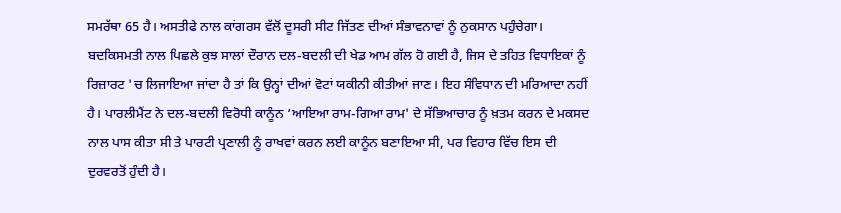ਸਮਰੱਥਾ 65 ਹੈ। ਅਸਤੀਫੇ ਨਾਲ ਕਾਂਗਰਸ ਵੱਲੋਂ ਦੂਸਰੀ ਸੀਟ ਜਿੱਤਣ ਦੀਆਂ ਸੰਭਾਵਨਾਵਾਂ ਨੂੰ ਨੁਕਸਾਨ ਪਹੁੰਚੇਗਾ।
ਬਦਕਿਸਮਤੀ ਨਾਲ ਪਿਛਲੇ ਕੁਝ ਸਾਲਾਂ ਦੌਰਾਨ ਦਲ-ਬਦਲੀ ਦੀ ਖੇਡ ਆਮ ਗੱਲ ਹੋ ਗਈ ਹੈ, ਜਿਸ ਦੇ ਤਹਿਤ ਵਿਧਾਇਕਾਂ ਨੂੰ ਰਿਜ਼ਾਰਟ 'ਚ ਲਿਜਾਇਆ ਜਾਂਦਾ ਹੈ ਤਾਂ ਕਿ ਉਨ੍ਹਾਂ ਦੀਆਂ ਵੋਟਾਂ ਯਕੀਨੀ ਕੀਤੀਆਂ ਜਾਣ। ਇਹ ਸੰਵਿਧਾਨ ਦੀ ਮਰਿਆਦਾ ਨਹੀਂ ਹੈ। ਪਾਰਲੀਮੈਂਟ ਨੇ ਦਲ-ਬਦਲੀ ਵਿਰੋਧੀ ਕਾਨੂੰਨ ‘ਆਇਆ ਰਾਮ-ਗਿਆ ਰਾਮ' ਦੇ ਸੱਭਿਆਚਾਰ ਨੂੰ ਖ਼ਤਮ ਕਰਨ ਦੇ ਮਕਸਦ ਨਾਲ ਪਾਸ ਕੀਤਾ ਸੀ ਤੇ ਪਾਰਟੀ ਪ੍ਰਣਾਲੀ ਨੂੰ ਰਾਖਵਾਂ ਕਰਨ ਲਈ ਕਾਨੂੰਨ ਬਣਾਇਆ ਸੀ, ਪਰ ਵਿਹਾਰ ਵਿੱਚ ਇਸ ਦੀ ਦੁਰਵਰਤੋਂ ਹੁੰਦੀ ਹੈ।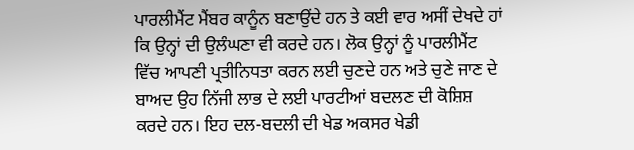ਪਾਰਲੀਮੈਂਟ ਮੈਂਬਰ ਕਾਨੂੰਨ ਬਣਾਉਂਦੇ ਹਨ ਤੇ ਕਈ ਵਾਰ ਅਸੀਂ ਦੇਖਦੇ ਹਾਂ ਕਿ ਉਨ੍ਹਾਂ ਦੀ ਉਲੰਘਣਾ ਵੀ ਕਰਦੇ ਹਨ। ਲੋਕ ਉਨ੍ਹਾਂ ਨੂੰ ਪਾਰਲੀਮੈਂਟ ਵਿੱਚ ਆਪਣੀ ਪ੍ਰਤੀਨਿਧਤਾ ਕਰਨ ਲਈ ਚੁਣਦੇ ਹਨ ਅਤੇ ਚੁਣੇ ਜਾਣ ਦੇ ਬਾਅਦ ਉਹ ਨਿੱਜੀ ਲਾਭ ਦੇ ਲਈ ਪਾਰਟੀਆਂ ਬਦਲਣ ਦੀ ਕੋਸ਼ਿਸ਼ ਕਰਦੇ ਹਨ। ਇਹ ਦਲ-ਬਦਲੀ ਦੀ ਖੇਡ ਅਕਸਰ ਖੇਡੀ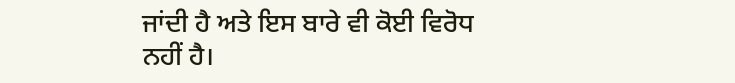ਜਾਂਦੀ ਹੈ ਅਤੇ ਇਸ ਬਾਰੇ ਵੀ ਕੋਈ ਵਿਰੋਧ ਨਹੀਂ ਹੈ।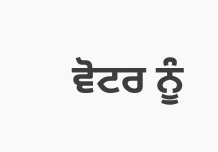ਵੋਟਰ ਨੂੰ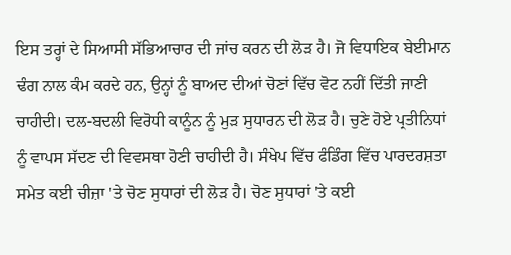ਇਸ ਤਰ੍ਹਾਂ ਦੇ ਸਿਆਸੀ ਸੱਭਿਆਚਾਰ ਦੀ ਜਾਂਚ ਕਰਨ ਦੀ ਲੋੜ ਹੈ। ਜੋ ਵਿਧਾਇਕ ਬੇਈਮਾਨ ਢੰਗ ਨਾਲ ਕੰਮ ਕਰਦੇ ਹਨ, ਉਨ੍ਹਾਂ ਨੂੰ ਬਾਅਦ ਦੀਆਂ ਚੋਣਾਂ ਵਿੱਚ ਵੋਟ ਨਹੀਂ ਦਿੱਤੀ ਜਾਣੀ ਚਾਹੀਦੀ। ਦਲ-ਬਦਲੀ ਵਿਰੋਧੀ ਕਾਨੂੰਨ ਨੂੰ ਮੁੜ ਸੁਧਾਰਨ ਦੀ ਲੋੜ ਹੈ। ਚੁਣੇ ਹੋਏ ਪ੍ਰਤੀਨਿਧਾਂ ਨੂੰ ਵਾਪਸ ਸੱਦਣ ਦੀ ਵਿਵਸਥਾ ਹੋਣੀ ਚਾਹੀਦੀ ਹੈ। ਸੰਖੇਪ ਵਿੱਚ ਫੰਡਿੰਗ ਵਿੱਚ ਪਾਰਦਰਸ਼ਤਾ ਸਮੇਤ ਕਈ ਚੀਜ਼ਾ 'ਤੇ ਚੋਣ ਸੁਧਾਰਾਂ ਦੀ ਲੋੜ ਹੈ। ਚੋਣ ਸੁਧਾਰਾਂ 'ਤੇ ਕਈ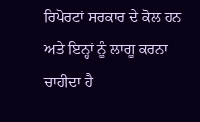ਰਿਪੋਰਟਾਂ ਸਰਕਾਰ ਦੇ ਕੋਲ ਹਨ ਅਤੇ ਇਨ੍ਹਾਂ ਨੂੰ ਲਾਗੂ ਕਰਨਾ ਚਾਹੀਦਾ ਹੈ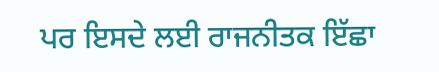ਪਰ ਇਸਦੇ ਲਈ ਰਾਜਨੀਤਕ ਇੱਛਾ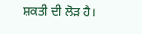ਸ਼ਕਤੀ ਦੀ ਲੋੜ ਹੈ।